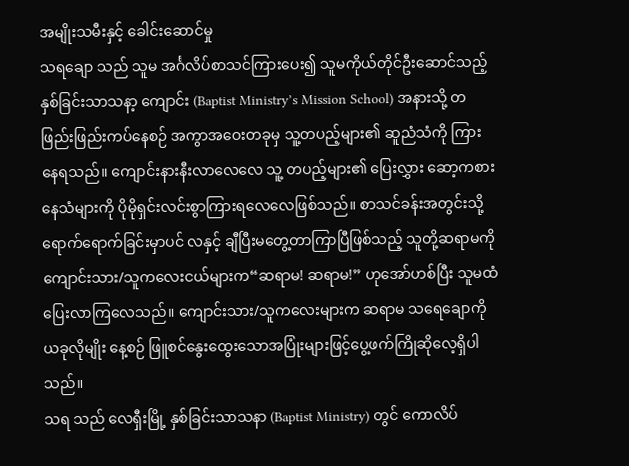အမျိုးသမီးနှင့် ခေါင်းဆောင်မှု
သရချော သည် သူမ အင်္ဂလိပ်စာသင်ကြားပေး၍ သူမကိုယ်တိုင်ဦးဆောင်သည့် နှစ်ခြင်းသာသနာ့ ကျောင်း (Baptist Ministry’s Mission School) အနားသို့ တဖြည်းဖြည်းကပ်နေစဉ် အကွာအဝေးတခုမှ သူ့တပည့်များ၏ ဆူညံသံကို ကြားနေရသည်။ ကျောင်းနားနီးလာလေလေ သူ့ တပည့်များ၏ ပြေးလွှား ဆော့ကစားနေသံများကို ပိုမိုရှင်းလင်းစွာကြားရလေလေဖြစ်သည်။ စာသင်ခန်းအတွင်းသို့ ရောက်ရောက်ခြင်းမှာပင် လနှင့် ချီပြီးမတွေ့တာကြာပြီဖြစ်သည့် သူတို့ဆရာမကို ကျောင်းသား/သူကလေးငယ်များက“ဆရာမ! ဆရာမ!” ဟုအော်ဟစ်ပြီး သူမထံပြေးလာကြလေသည်။ ကျောင်းသား/သူကလေးများက ဆရာမ သရေချောကို ယခုလိုမျိုး နေ့စဉ် ဖြူစင်နွေးထွေးသောအပြုံးများဖြင့်ပွေ့ဖက်ကြိုဆိုလေ့ရှိပါသည်။
သရ သည် လေရှီးမြို့ နှစ်ခြင်းသာသနာ (Baptist Ministry) တွင် ကောလိပ်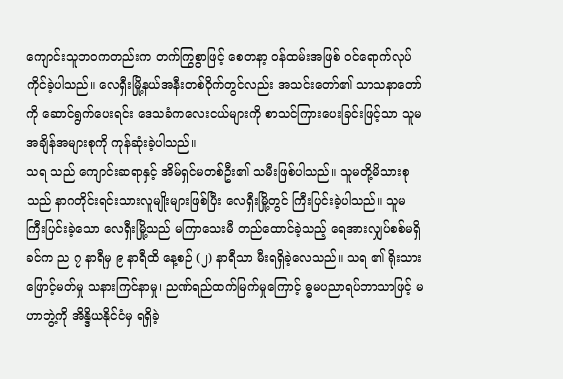ကျောင်းသူဘဝကတည်းက တက်ကြွစွာဖြင့် စေတနာ့ ဝန်ထမ်းအဖြစ် ဝင်ရောက်လုပ်ကိုင်ခဲ့ပါသည်။ လေရှီးမြို့နယ်အနီးတစ်ဝိုက်တွင်လည်း အသင်းတော်၏ သာသနာတော်ကို ဆောင်ရွက်ပေးရင်း ဒေသခံကလေးငယ်များကို စာသင်ကြားပေးခြင်းဖြင့်သာ သူမအချိန်အများစုကို ကုန်ဆုံးခဲ့ပါသည်။
သရ သည် ကျောင်းဆရာနှင့် အိမ်ရှင်မတစ်ဦး၏ သမီးဖြစ်ပါသည်။ သူမတို့မိသားစုသည် နာဂတိုင်းရင်းသားလူမျိုးများဖြစ်ပြီး လေရှီးမြို့တွင် ကြီးပြင်းခဲ့ပါသည်။ သူမ ကြီးပြင်းခဲ့သော လေရှီးမြို့သည် မကြာသေးမီ တည်ထောင်ခဲ့သည့် ရေအားလျှပ်စစ်မရှိခင်က ည ၇ နာရီမှ ၉ နာရီထိ နေ့စဉ် (၂) နာရီသာ မီးရရှိခဲ့လေသည်။ သရ ၏ ရိုးသားဖြောင့်မတ်မှု သနားကြင်နာမှု၊ ညဏ်ရည်ထက်မြက်မှုကြောင့် ဓ္ဓမပညာရပ်ဘာသာဖြင့် မဟာဘွဲ့ကို အိန္ဒိယနိုင်ငံမှ ရရှိခဲ့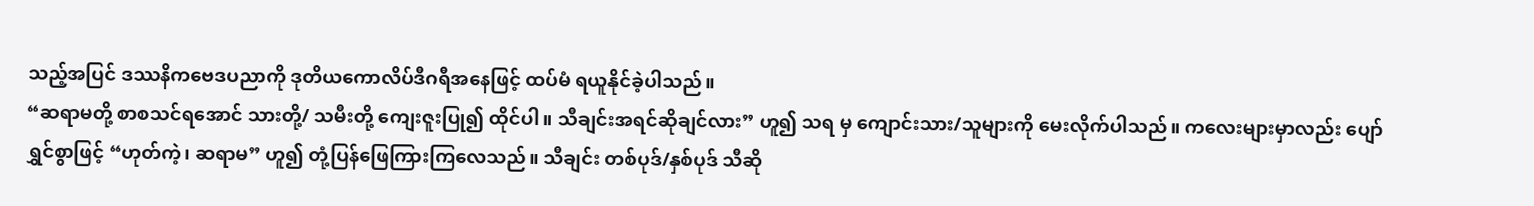သည့်အပြင် ဒဿနိကဗေဒပညာကို ဒုတိယကောလိပ်ဒီဂရီအနေဖြင့် ထပ်မံ ရယူနိုင်ခဲ့ပါသည်။
“ဆရာမတို့ စာစသင်ရအောင် သားတို့/ သမီးတို့ ကျေးဇူးပြု၍ ထိုင်ပါ။ သီချင်းအရင်ဆိုချင်လား” ဟူ၍ သရ မှ ကျောင်းသား/သူများကို မေးလိုက်ပါသည်။ ကလေးများမှာလည်း ပျော်ရွှင်စွာဖြင့် “ဟုတ်ကဲ့၊ ဆရာမ” ဟူ၍ တုံ့ပြန်ဖြေကြားကြလေသည်။ သီချင်း တစ်ပုဒ်/နှစ်ပုဒ် သီဆို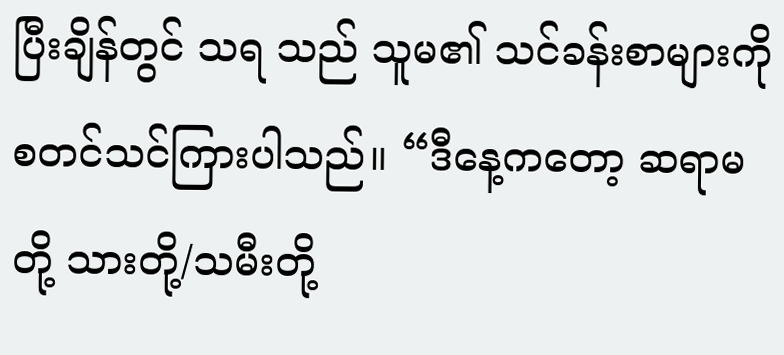ပြီးချိန်တွင် သရ သည် သူမ၏ သင်ခန်းစာများကို စတင်သင်ကြားပါသည်။ “ဒီနေ့ကတော့ ဆရာမတို့ သားတို့/သမီးတို့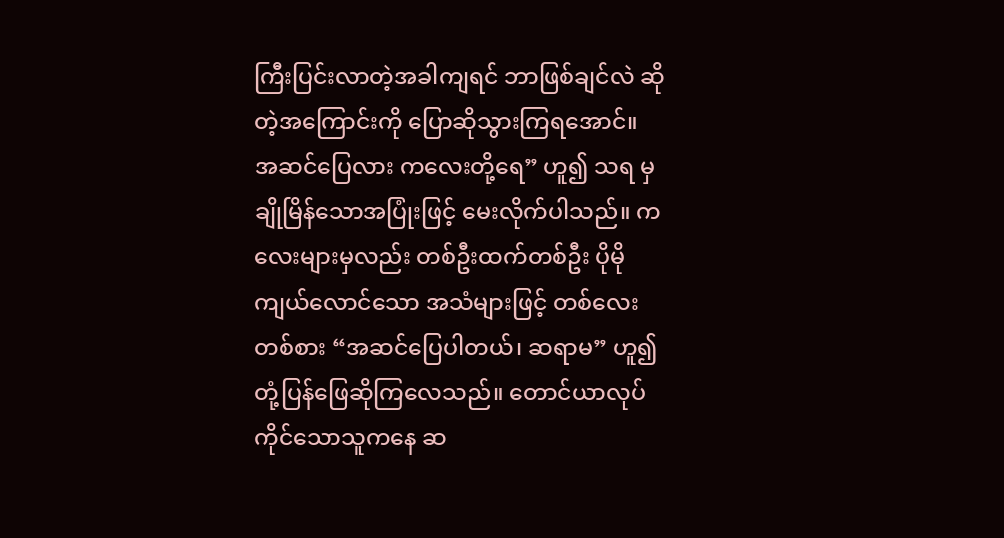ကြီးပြင်းလာတဲ့အခါကျရင် ဘာဖြစ်ချင်လဲ ဆိုတဲ့အကြောင်းကို ပြောဆိုသွားကြရအောင်။ အဆင်ပြေလား ကလေးတို့ရေ” ဟူ၍ သရ မှ ချိုမြိန်သောအပြုံးဖြင့် မေးလိုက်ပါသည်။ ကလေးများမှလည်း တစ်ဦးထက်တစ်ဦး ပိုမိုကျယ်လောင်သော အသံများဖြင့် တစ်လေးတစ်စား “အဆင်ပြေပါတယ်၊ ဆရာမ” ဟူ၍ တုံ့ပြန်ဖြေဆိုကြလေသည်။ တောင်ယာလုပ်ကိုင်သောသူကနေ ဆ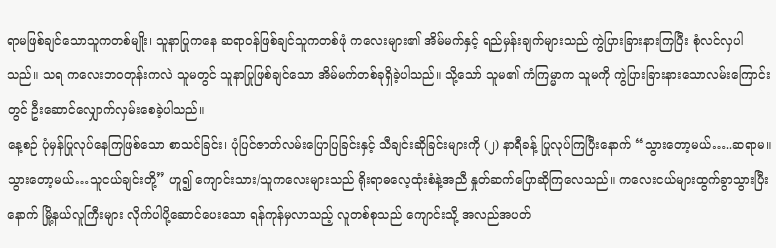ရာမဖြစ်ချင်သောသူကတစ်မျိုး၊ သူနာပြုကနေ ဆရာဝန်ဖြစ်ချင်သူကတစ်ဖုံ ကလေးများ၏ အိမ်မက်နှင့် ရည်မှန်းချက်များသည် ကွဲပြားခြားနားကြပြီး စုံလင်လှပါသည်။ သရ ကလေးဘဝတုန်းကလဲ သူမတွင် သူနာပြုဖြစ်ချင်သော အိမ်မက်တစ်ခုရှိခဲ့ပါသည်။ သို့သော် သူမ၏ ကံကြမ္မာက သူမကို ကွဲပြားခြားနားသောလမ်းကြောင်းတွင် ဦးဆောင်လျှောက်လှမ်းစေခဲ့ပါသည်။
နေ့စဉ် ပုံမှန်ပြုလုပ်နေကြဖြစ်သော စာသင်ခြင်း၊ ပုံပြင်ဇာတ်လမ်းပြောပြခြင်းနှင့် သီချင်းဆိုခြင်းများကို (၂) နာရီခန့် ပြုလုပ်ကြပြီးနောက် “သွားတော့မယ်…..ဆရာမ။ သွားတော့မယ်…သူငယ်ချင်းတို့” ဟူ၍ ကျောင်းသား/သူကလေးများသည် ရိုးရာဓလေ့ထုံးစံနဲ့အညီ နှုတ်ဆက်ပြောဆိုကြလေသည်။ ကလေးငယ်များထွက်ခွာသွားပြီးနောက် မြို့နယ်လူကြီးများ လိုက်ပါပို့ဆောင်ပေးသော ရန်ကုန်မှလာသည့် လူတစ်စုသည် ကျောင်းသို့ အလည်အပတ်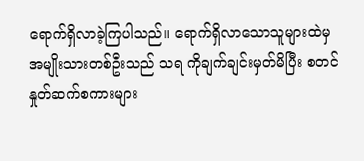ရောက်ရှိလာခဲ့ကြပါသည်။ ရောက်ရှိလာသောသူများထဲမှ အမျိုးသားတစ်ဦးသည် သရ ကိုချက်ချင်းမှတ်မိပြီး စတင်နှုတ်ဆက်စကားများ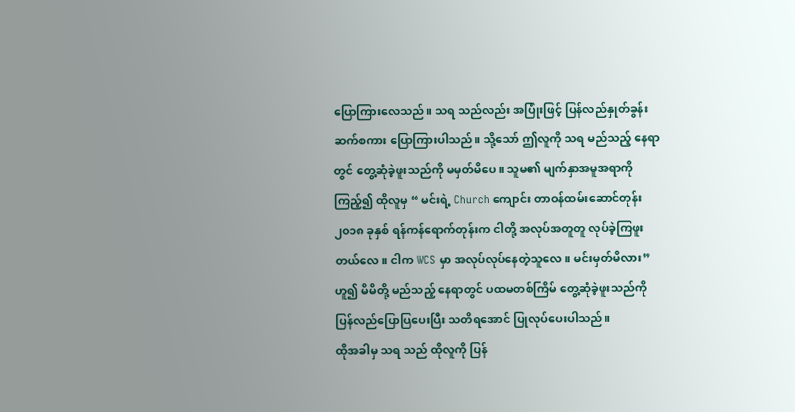ပြောကြားလေသည်။ သရ သည်လည်း အပြုံးဖြင့် ပြန်လည်နှုတ်ခွန်းဆက်စကား ပြောကြားပါသည်။ သို့သော် ဤလူကို သရ မည်သည့် နေရာတွင် တွေ့ဆုံခဲ့ဖူးသည်ကို မမှတ်မိပေ။ သူမ၏ မျက်နှာအမူအရာကို ကြည့်၍ ထိုလူမှ “ မင်းရဲ့ Church ကျောင်း တာဝန်ထမ်းဆောင်တုန်း ၂၀၁၈ ခုနှစ် ရန်ကန်ရောက်တုန်းက ငါတို့ အလုပ်အတူတူ လုပ်ခဲ့ကြဖူးတယ်လေ။ ငါက WCS မှာ အလုပ်လုပ်နေတဲ့သူလေ။ မင်းမှတ်မိလား” ဟူ၍ မိမိတို့ မည်သည့် နေရာတွင် ပထမတစ်ကြိမ် တွေ့ဆုံခဲ့ဖူးသည်ကို ပြန်လည်ပြောပြပေးပြီး သတိရအောင် ပြုလုပ်ပေးပါသည်။
ထိုအခါမှ သရ သည် ထိုလူကို ပြန်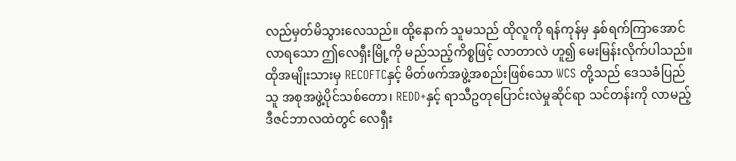လည်မှတ်မိသွားလေသည်။ ထို့နောက် သူမသည် ထိုလူကို ရန်ကုန်မှ နှစ်ရက်ကြာအောင်လာရသော ဤလေရှီးမြို့ကို မည်သည့်ကိစ္စဖြင့် လာတာလဲ ဟူ၍ မေးမြန်းလိုက်ပါသည်။ ထိုအမျိုးသားမှ RECOFTCနှင့် မိတ်ဖက်အဖွဲ့အစည်းဖြစ်သော WCS တို့သည် ဒေသခံပြည်သူ အစုအဖွဲ့ပိုင်သစ်တော၊ REDD+နှင့် ရာသီဥတုပြောင်းလဲမှုဆိုင်ရာ သင်တန်းကို လာမည့်ဒီဇင်ဘာလထဲတွင် လေရှီး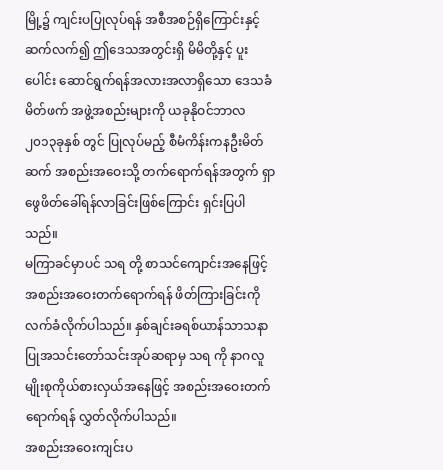မြို့၌ ကျင်းပပြုလုပ်ရန် အစီအစဉ်ရှိကြောင်းနှင့် ဆက်လက်၍ ဤဒေသအတွင်းရှိ မိမိတို့နှင့် ပူးပေါင်း ဆောင်ရွက်ရန်အလားအလာရှိသော ဒေသခံမိတ်ဖက် အဖွဲ့အစည်းများကို ယခုနိုဝင်ဘာလ ၂၀၁၃ခုနှစ် တွင် ပြုလုပ်မည့် စီမံကိန်းကနဦးမိတ်ဆက် အစည်းအဝေးသို့ တက်ရောက်ရန်အတွက် ရှာဖွေဖိတ်ခေါ်ရန်လာခြင်းဖြစ်ကြောင်း ရှင်းပြပါသည်။
မကြာခင်မှာပင် သရ တို့ စာသင်ကျောင်းအနေဖြင့် အစည်းအဝေးတက်ရောက်ရန် ဖိတ်ကြားခြင်းကို လက်ခံလိုက်ပါသည်။ နှစ်ချင်းခရစ်ယာန်သာသနာပြုအသင်းတော်သင်းအုပ်ဆရာမှ သရ ကို နာဂလူမျိုးစုကိုယ်စားလှယ်အနေဖြင့် အစည်းအဝေးတက်ရောက်ရန် လွှတ်လိုက်ပါသည်။
အစည်းအဝေးကျင်းပ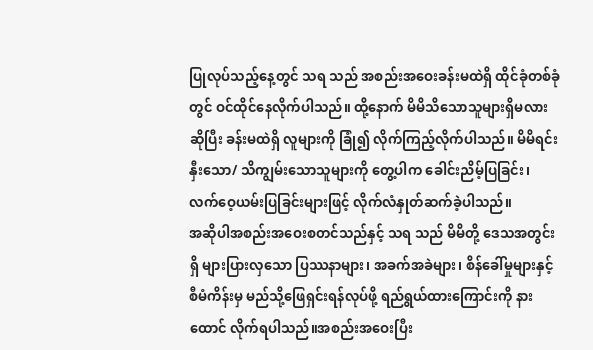ပြုလုပ်သည့်နေ့တွင် သရ သည် အစည်းအဝေးခန်းမထဲရှိ ထိုင်ခုံတစ်ခုံတွင် ဝင်ထိုင်နေလိုက်ပါသည်။ ထို့နောက် မိမိသိသောသူများရှိမလား ဆိုပြီး ခန်းမထဲရှိ လူများကို ခြုံ၍ လိုက်ကြည့်လိုက်ပါသည်။ မိမိရင်းနှီးသော/ သိကျွမ်းသောသူများကို တွေ့ပါက ခေါင်းညိမ့်ပြခြင်း၊ လက်ဝေ့ယမ်းပြခြင်းများဖြင့် လိုက်လံနှုတ်ဆက်ခဲ့ပါသည်။
အဆိုပါအစည်းအဝေးစတင်သည်နှင့် သရ သည် မိမိတို့ ဒေသအတွင်းရှိ များပြားလှသော ပြဿနာများ၊ အခက်အခဲများ၊ စိန်ခေါ်မှုများနှင့် စီမံကိန်းမှ မည်သို့ဖြေရှင်းရန်လုပ်ဖို့ ရည်ရွယ်ထားကြောင်းကို နားထောင် လိုက်ရပါသည်။အစည်းအဝေးပြီး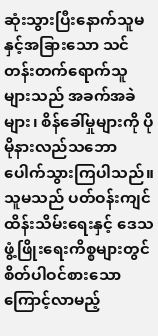ဆုံးသွားပြီးနောက်သူမနှင့်အခြားသော သင်တန်းတက်ရောက်သူများသည် အခက်အခဲများ၊ စိန်ခေါ်မှုများကို ပိုမိုနားလည်သဘောပေါက်သွားကြပါသည်။ သူမသည် ပတ်ဝန်းကျင်ထိန်းသိမ်းရေးနှင့် ဒေသဖွံ့ဖြိုးရေးကိစ္စများတွင် စိတ်ပါဝင်စားသောကြောင့်လာမည့်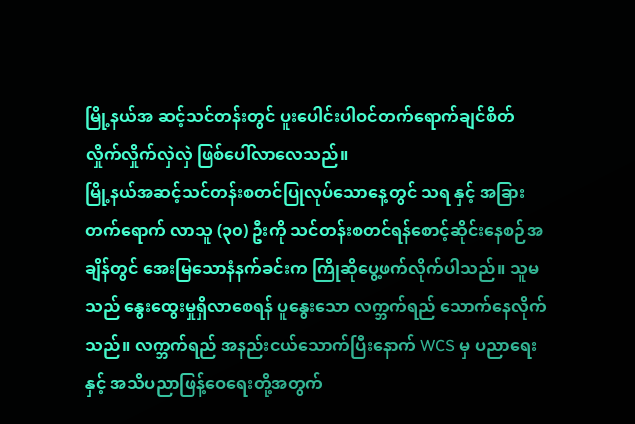မြို့နယ်အ ဆင့်သင်တန်းတွင် ပူးပေါင်းပါဝင်တက်ရောက်ချင်စိတ် လှိုက်လှိုက်လှဲလှဲ ဖြစ်ပေါ်လာလေသည်။
မြို့နယ်အဆင့်သင်တန်းစတင်ပြုလုပ်သောနေ့တွင် သရ နှင့် အခြားတက်ရောက် လာသူ (၃၀) ဦးကို သင်တန်းစတင်ရန်စောင့်ဆိုင်းနေစဉ်အချိန်တွင် အေးမြသောနံနက်ခင်းက ကြိုဆိုပွေ့ဖက်လိုက်ပါသည်။ သူမသည် နွေးထွေးမှုရှိလာစေရန် ပူနွေးသော လက္ဘက်ရည် သောက်နေလိုက်သည်။ လက္ဘက်ရည် အနည်းငယ်သောက်ပြီးနောက် WCS မှ ပညာရေးနှင့် အသိပညာဖြန့်ဝေရေးတို့အတွက်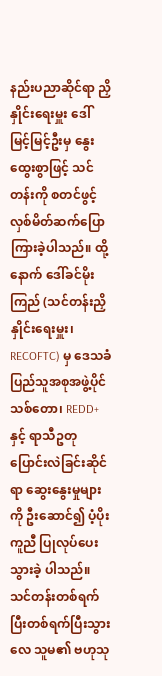နည်းပညာဆိုင်ရာ ညှိနှိုင်းရေးမှူး ဒေါ်မြင့်မြင့်ဦးမှ နွေးထွေးစွာဖြင့် သင်တန်းကို စတင်ဖွင့်လှစ်မိတ်ဆက်ပြောကြားခဲ့ပါသည်။ ထို့နောက် ဒေါ်ခင်မိုးကြည် (သင်တန်းညှိနှိုင်းရေးမှူး၊ RECOFTC) မှ ဒေသခံပြည်သူအစုအဖွဲ့ပိုင်သစ်တော၊ REDD+နှင့် ရာသီဥတုပြောင်းလဲခြင်းဆိုင်ရာ ဆွေးနွေးမှုများကို ဦးဆောင်၍ ပံ့ပိုးကူညီ ပြုလုပ်ပေးသွားခဲ့ ပါသည်။
သင်တန်းတစ်ရက်ပြီးတစ်ရက်ပြီးသွားလေ သူမ၏ ဗဟုသု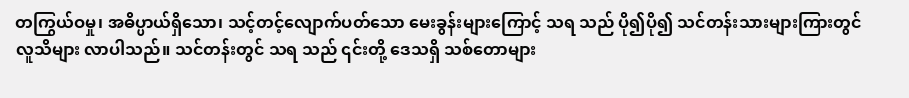တကြွယ်ဝမှု၊ အဓိပ္ပာယ်ရှိသော၊ သင့်တင့်လျောက်ပတ်သော မေးခွန်းများကြောင့် သရ သည် ပို၍ပို၍ သင်တန်းသားများကြားတွင် လူသိများ လာပါသည်။ သင်တန်းတွင် သရ သည် ၎င်းတို့ ဒေသရှိ သစ်တောများ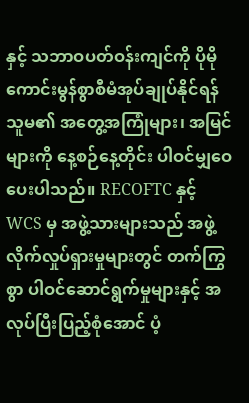နှင့် သဘာဝပတ်ဝန်းကျင်ကို ပိုမိုကောင်းမွန်စွာစီမံအုပ်ချုပ်နိုင်ရန် သူမ၏ အတွေ့အကြုံများ၊ အမြင်များကို နေ့စဉ်နေ့တိုင်း ပါဝင်မျှဝေပေးပါသည်။ RECOFTC နှင့် WCS မှ အဖွဲ့သားများသည် အဖွဲ့လိုက်လှုပ်ရှားမှုများတွင် တက်ကြွစွာ ပါဝင်ဆောင်ရွက်မှုများနှင့် အလုပ်ပြီးပြည့်စုံအောင် ပံ့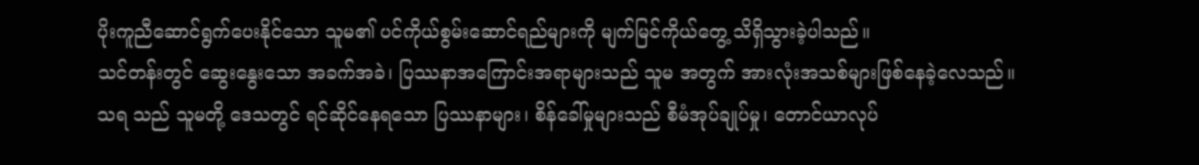ပိုးကူညီဆောင်ရွက်ပေးနိုင်သော သူမ၏ ပင်ကိုယ်စွမ်းဆောင်ရည်များကို မျက်မြင်ကိုယ်တွေ့ သိရှိသွားခဲ့ပါသည်။
သင်တန်းတွင် ဆွေးနွေးသော အခက်အခဲ၊ ပြဿနာအကြောင်းအရာများသည် သူမ အတွက် အားလုံးအသစ်များဖြစ်နေခဲ့လေသည်။ သရ သည် သူမတို့ ဒေသတွင် ရင်ဆိုင်နေရသော ပြဿနာများ၊ စိန်ခေါ်မှုများသည် စီမံအုပ်ချုပ်မှု၊ တောင်ယာလုပ်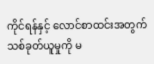ကိုင်ရန်နှင့် လောင်စာထင်းအတွက် သစ်ခုတ်ယူမှုကို မ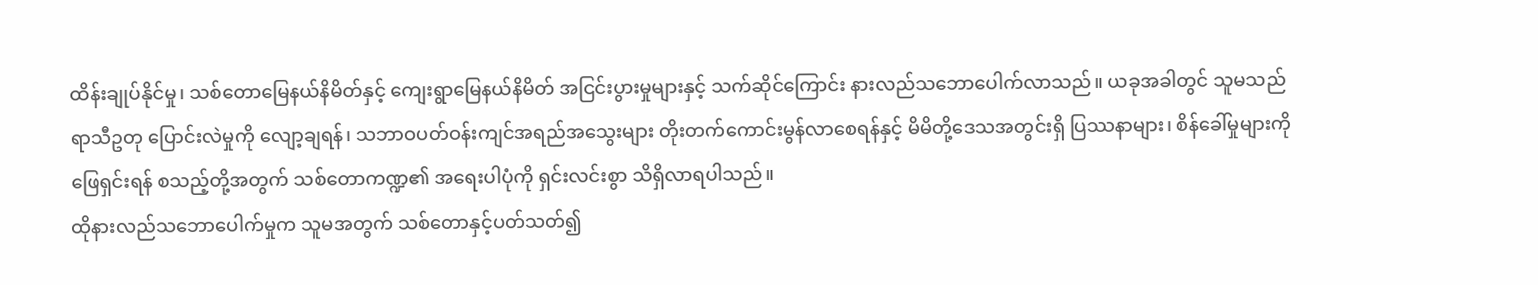ထိန်းချုပ်နိုင်မှု၊ သစ်တောမြေနယ်နိမိတ်နှင့် ကျေးရွာမြေနယ်နိမိတ် အငြင်းပွားမှုများနှင့် သက်ဆိုင်ကြောင်း နားလည်သဘောပေါက်လာသည်။ ယခုအခါတွင် သူမသည် ရာသီဥတု ပြောင်းလဲမှုကို လျော့ချရန်၊ သဘာဝပတ်ဝန်းကျင်အရည်အသွေးများ တိုးတက်ကောင်းမွန်လာစေရန်နှင့် မိမိတို့ဒေသအတွင်းရှိ ပြဿနာများ၊ စိန်ခေါ်မှုများကို ဖြေရှင်းရန် စသည့်တို့အတွက် သစ်တောကဏ္ဍ၏ အရေးပါပုံကို ရှင်းလင်းစွာ သိရှိလာရပါသည်။
ထိုနားလည်သဘောပေါက်မှုက သူမအတွက် သစ်တောနှင့်ပတ်သတ်၍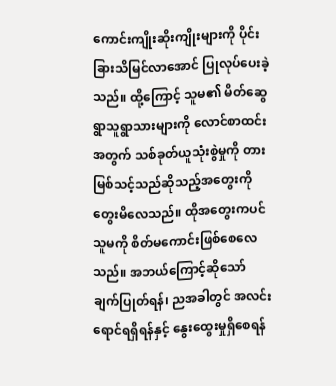ကောင်းကျိုးဆိုးကျိုးများကို ပိုင်းခြားသိမြင်လာအောင် ပြုလုပ်ပေးခဲ့သည်။ ထို့ကြောင့် သူမ၏ မိတ်ဆွေရွာသူရွာသားများကို လောင်စာထင်းအတွက် သစ်ခုတ်ယူသုံးစွဲမှုကို တားမြစ်သင့်သည်ဆိုသည့်အတွေးကို တွေးမိလေသည်။ ထိုအတွေးကပင် သူမကို စိတ်မကောင်းဖြစ်စေလေသည်။ အဘယ်ကြောင့်ဆိုသော် ချက်ပြုတ်ရန်၊ ညအခါတွင် အလင်းရောင်ရရှိရန်နှင့် နွေးထွေးမှုရှိစေရန်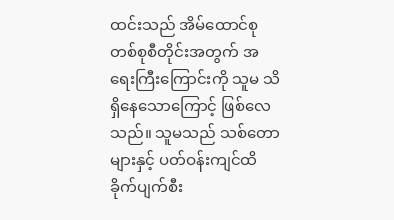ထင်းသည် အိမ်ထောင်စုတစ်စုစီတိုင်းအတွက် အရေးကြီးကြောင်းကို သူမ သိရှိနေသောကြောင့် ဖြစ်လေသည်။ သူမသည် သစ်တောများနှင့် ပတ်ဝန်းကျင်ထိခိုက်ပျက်စီး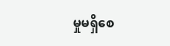မှုမရှိစေ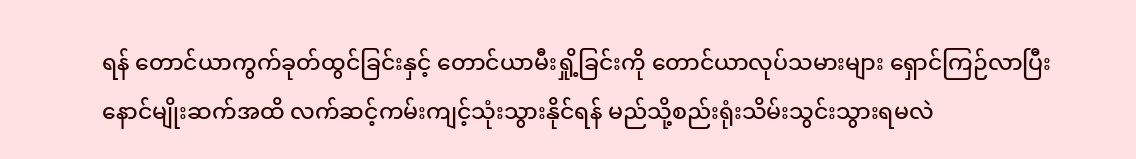ရန် တောင်ယာကွက်ခုတ်ထွင်ခြင်းနှင့် တောင်ယာမီးရှို့ခြင်းကို တောင်ယာလုပ်သမားများ ရှောင်ကြဉ်လာပြီး နောင်မျိုးဆက်အထိ လက်ဆင့်ကမ်းကျင့်သုံးသွားနိုင်ရန် မည်သို့စည်းရုံးသိမ်းသွင်းသွားရမလဲ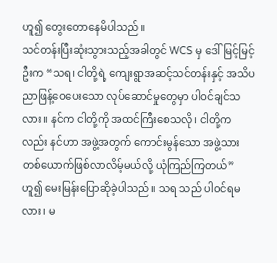ဟူ၍ တွေးတောနေမိပါသည်။
သင်တန်းပြီးဆုံးသွားသည့်အခါတွင် WCS မှ ဒေါ်မြင့်မြင့်ဦးက “သရ၊ ငါတို့ရဲ့ ကျေးရွာအဆင့်သင်တန်းနှင့် အသိပညာဖြန့်ဝေပေးသော လုပ်ဆောင်မှုတွေမှာ ပါဝင်ချင်သလား။ နင်က ငါတို့ကို အထင်ကြီးစေသလို၊ ငါတို့ကလည်း နင်ဟာ အဖွဲ့အတွက် ကောင်းမွန်သော အဖွဲ့သားတစ်ယောက်ဖြစ်လာလိမ့်မယ်လို့ ယုံကြည်ကြတယ်” ဟူ၍ မေးမြန်းပြောဆိုခဲ့ပါသည်။ သရ သည် ပါဝင်ရမလား၊ မ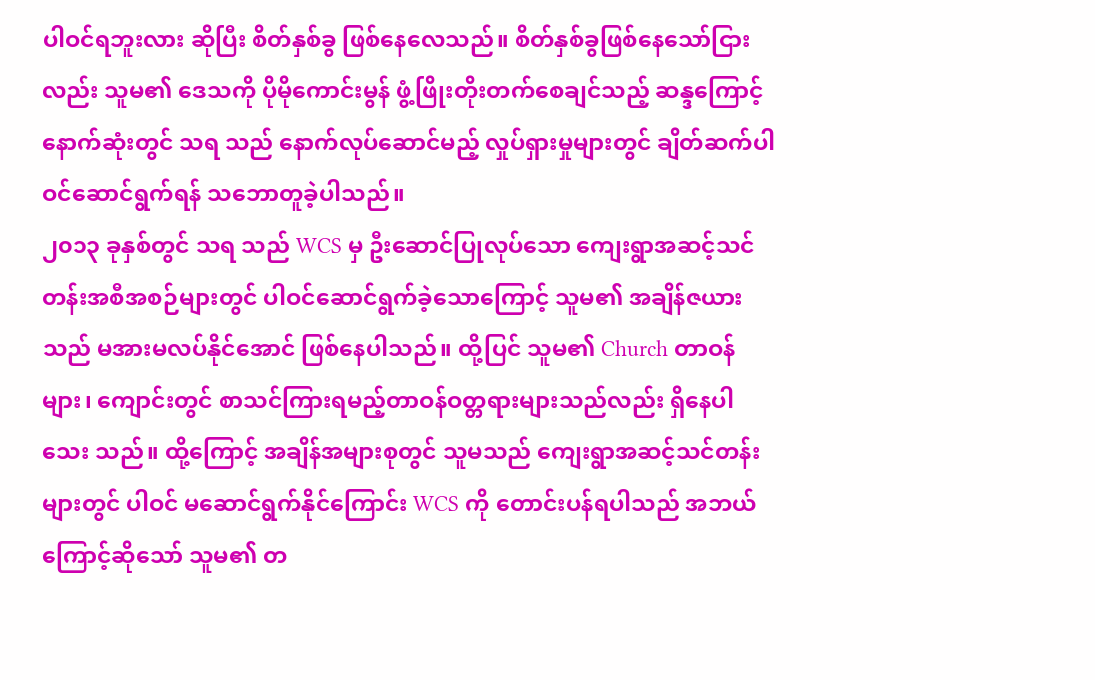ပါဝင်ရဘူးလား ဆိုပြီး စိတ်နှစ်ခွ ဖြစ်နေလေသည်။ စိတ်နှစ်ခွဖြစ်နေသော်ငြားလည်း သူမ၏ ဒေသကို ပိုမိုကောင်းမွန် ဖွံ့ဖြိုးတိုးတက်စေချင်သည့် ဆန္ဒကြောင့် နောက်ဆုံးတွင် သရ သည် နောက်လုပ်ဆောင်မည့် လှုပ်ရှားမှုများတွင် ချိတ်ဆက်ပါဝင်ဆောင်ရွက်ရန် သဘောတူခဲ့ပါသည်။
၂၀၁၃ ခုနှစ်တွင် သရ သည် WCS မှ ဦးဆောင်ပြုလုပ်သော ကျေးရွာအဆင့်သင်တန်းအစီအစဉ်များတွင် ပါဝင်ဆောင်ရွက်ခဲ့သောကြောင့် သူမ၏ အချိန်ဇယားသည် မအားမလပ်နိုင်အောင် ဖြစ်နေပါသည်။ ထို့ပြင် သူမ၏ Church တာဝန်များ၊ ကျောင်းတွင် စာသင်ကြားရမည့်တာဝန်ဝတ္တရားများသည်လည်း ရှိနေပါသေး သည်။ ထို့ကြောင့် အချိန်အများစုတွင် သူမသည် ကျေးရွာအဆင့်သင်တန်းများတွင် ပါဝင် မဆောင်ရွက်နိုင်ကြောင်း WCS ကို တောင်းပန်ရပါသည် အဘယ်ကြောင့်ဆိုသော် သူမ၏ တ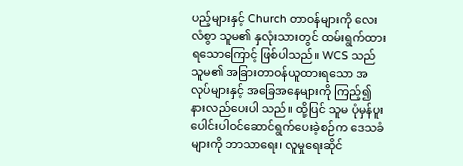ပည့်များနှင့် Church တာဝန်များကို လေးလံစွာ သူမ၏ နှလုံးသားတွင် ထမ်းရွက်ထားရသောကြောင့် ဖြစ်ပါသည်။ WCS သည် သူမ၏ အခြားတာဝန်ယူထားရသော အလုပ်များနှင့် အခြေအနေများကို ကြည့်၍ နားလည်ပေးပါ သည်။ ထို့ပြင် သူမ ပုံမှန်ပူးပေါင်းပါဝင်ဆောင်ရွက်ပေးခဲ့စဉ်က ဒေသခံများကို ဘာသာရေး၊ လူမှုရေးဆိုင်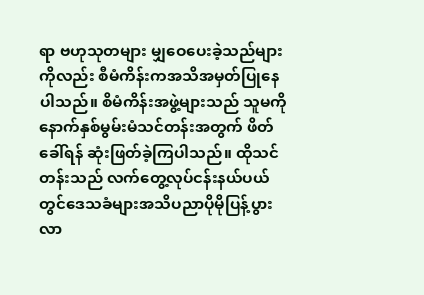ရာ ဗဟုသုတများ မျှဝေပေးခဲ့သည်များကိုလည်း စီမံကိန်းကအသိအမှတ်ပြုနေပါသည်။ စိမံကိန်းအဖွဲ့များသည် သူမကို နောက်နှစ်မွမ်းမံသင်တန်းအတွက် ဖိတ်ခေါ်ရန် ဆုံးဖြတ်ခဲ့ကြပါသည်။ ထိုသင်တန်းသည် လက်တွေ့လုပ်ငန်းနယ်ပယ်တွင်ဒေသခံများအသိပညာပိုမိုပြန့်ပွားလာ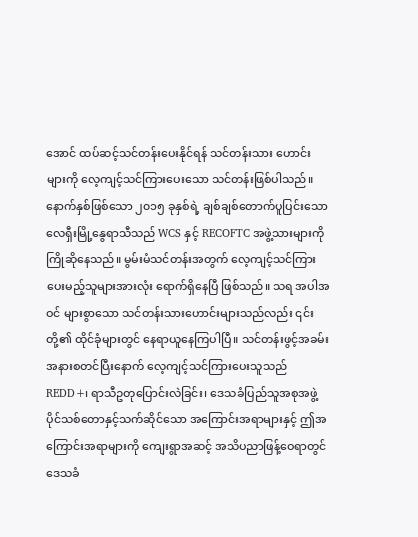အောင် ထပ်ဆင့်သင်တန်းပေးနိုင်ရန် သင်တန်းသား ဟောင်းများကို လေ့ကျင့်သင်ကြားပေးသော သင်တန်းဖြစ်ပါသည်။
နောက်နှစ်ဖြစ်သော ၂၀၁၅ ခုနှစ်ရဲ့ ချစ်ချစ်တောက်ပူပြင်းသော လေရှီးမြို့နွေရာသီသည် WCS နှင့် RECOFTC အဖွဲ့သားများကို ကြိုဆိုနေသည်။ မွမ်းမံသင်တန်းအတွက် လေ့ကျင့်သင်ကြားပေးမည့်သူများအားလုံး ရောက်ရှိနေပြီ ဖြစ်သည်။ သရ အပါအဝင် များစွာသော သင်တန်းသားဟောင်းများသည်လည်း ၎င်းတို့၏ ထိုင်ခုံများတွင် နေရာယူနေကြပါပြီ။ သင်တန်းဖွင့်အခမ်းအနားစတင်ပြီးနောက် လေ့ကျင့်သင်ကြားပေးသူသည် REDD+၊ ရာသီဥတုပြောင်းလဲခြင်း၊ ဒေသခံပြည်သူအစုအဖွဲ့ပိုင်သစ်တောနှင့်သက်ဆိုင်သော အကြောင်းအရာများနှင့် ဤအကြောင်းအရာများကို ကျေးရွာအဆင့် အသိပညာဖြန့်ဝေရာတွင် ဒေသခံ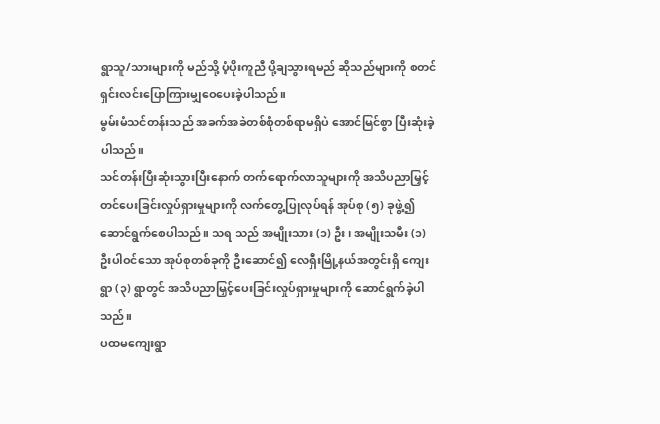ရွာသူ/သားများကို မည်သို့ ပံ့ပိုးကူညီ ပို့ချသွားရမည် ဆိုသည်များကို စတင်ရှင်းလင်းပြောကြားမျှဝေပေးခဲ့ပါသည်။
မွမ်းမံသင်တန်းသည် အခက်အခဲတစ်စုံတစ်ရာမရှိပဲ အောင်မြင်စွာ ပြီးဆုံးခဲ့ပါသည်။
သင်တန်းပြီးဆုံးသွားပြီးနောက် တက်ရောက်လာသူများကို အသိပညာမြှင့်တင်ပေးခြင်းလှုပ်ရှားမှုများကို လက်တွေ့ပြုလုပ်ရန် အုပ်စု (၅) ခုဖွဲ့၍ ဆောင်ရွက်စေပါသည်။ သရ သည် အမျိုးသား (၁) ဦး၊ အမျိုးသမီး (၁) ဦးပါဝင်သော အုပ်စုတစ်ခုကို ဦးဆောင်၍ လေရှီးမြို့နယ်အတွင်းရှိ ကျေးရွာ (၃) ရွာတွင် အသိပညာမြှင့်ပေးခြင်းလှုပ်ရှားမှုများကို ဆောင်ရွက်ခဲ့ပါသည်။
ပထမကျေးရွာ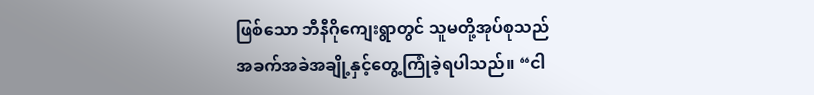ဖြစ်သော ဘီနီဂိုကျေးရွာတွင် သူမတို့အုပ်စုသည် အခက်အခဲအချို့နှင့်တွေ့ကြုံခဲ့ရပါသည်။ “ငါ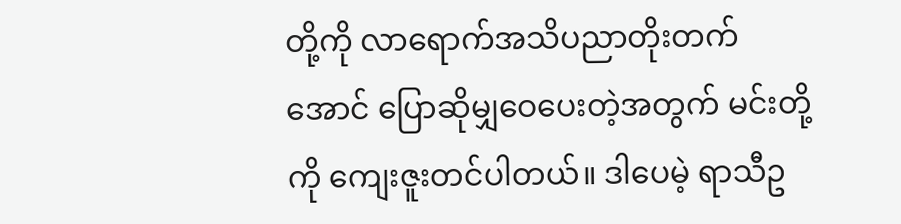တို့ကို လာရောက်အသိပညာတိုးတက်အောင် ပြောဆိုမျှဝေပေးတဲ့အတွက် မင်းတို့ကို ကျေးဇူးတင်ပါတယ်။ ဒါပေမဲ့ ရာသီဥ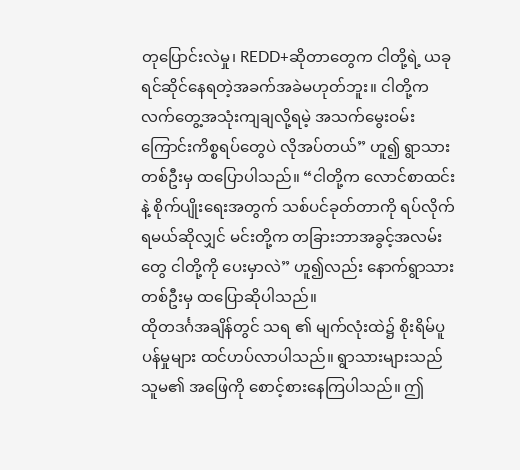တုပြောင်းလဲမှု၊ REDD+ဆိုတာတွေက ငါတို့ရဲ့ ယခု ရင်ဆိုင်နေရတဲ့အခက်အခဲမဟုတ်ဘူး။ ငါတို့က လက်တွေ့အသုံးကျချလို့ရမဲ့ အသက်မွေးဝမ်းကြောင်းကိစ္စရပ်တွေပဲ လိုအပ်တယ်” ဟူ၍ ရွာသားတစ်ဦးမှ ထပြောပါသည်။ “ငါတို့က လောင်စာထင်းနဲ့ စိုက်ပျိုးရေးအတွက် သစ်ပင်ခုတ်တာကို ရပ်လိုက်ရမယ်ဆိုလျှင် မင်းတို့က တခြားဘာအခွင့်အလမ်းတွေ ငါတို့ကို ပေးမှာလဲ” ဟူ၍လည်း နောက်ရွာသားတစ်ဦးမှ ထပြောဆိုပါသည်။
ထိုတဒင်္ဂအချိန်တွင် သရ ၏ မျက်လုံးထဲ၌ စိုးရိမ်ပူပန်မှုများ ထင်ဟပ်လာပါသည်။ ရွာသားများသည် သူမ၏ အဖြေကို စောင့်စားနေကြပါသည်။ ဤ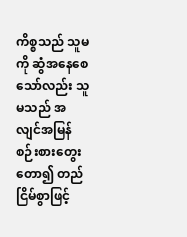ကိစ္စသည် သူမကို ဆွံအနေစေသော်လည်း သူမသည် အလျင်အမြန်စဉ်းစားတွေးတော၍ တည်ငြိမ်စွာဖြင့်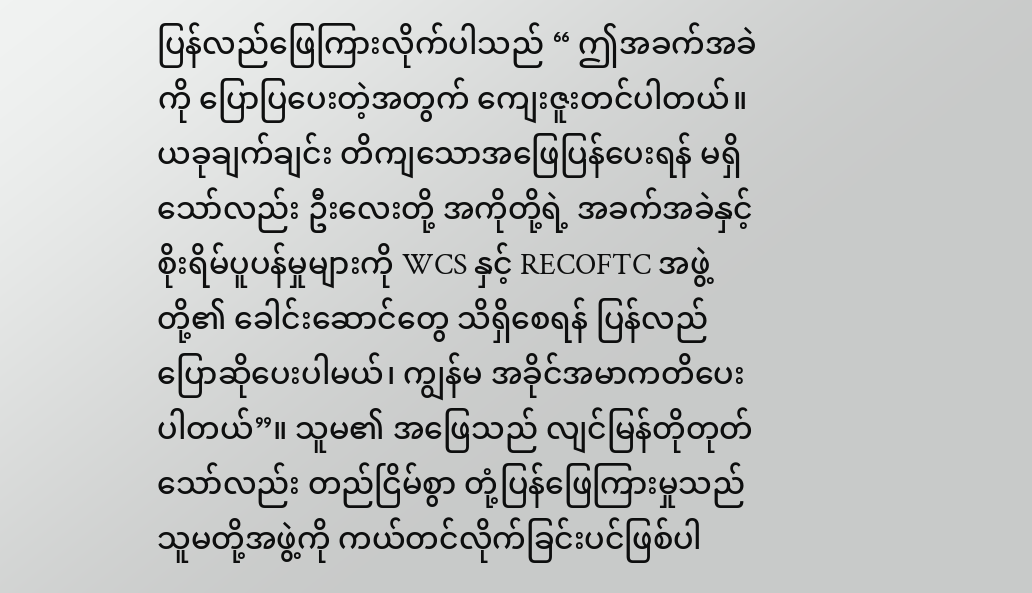ပြန်လည်ဖြေကြားလိုက်ပါသည် “ ဤအခက်အခဲကို ပြောပြပေးတဲ့အတွက် ကျေးဇူးတင်ပါတယ်။ ယခုချက်ချင်း တိကျသောအဖြေပြန်ပေးရန် မရှိသော်လည်း ဦးလေးတို့ အကိုတို့ရဲ့ အခက်အခဲနှင့် စိုးရိမ်ပူပန်မှုများကို WCS နှင့် RECOFTC အဖွဲ့တို့၏ ခေါင်းဆောင်တွေ သိရှိစေရန် ပြန်လည်ပြောဆိုပေးပါမယ်၊ ကျွန်မ အခိုင်အမာကတိပေးပါတယ်”။ သူမ၏ အဖြေသည် လျင်မြန်တိုတုတ်သော်လည်း တည်ငြိမ်စွာ တုံ့ပြန်ဖြေကြားမှုသည် သူမတို့အဖွဲ့ကို ကယ်တင်လိုက်ခြင်းပင်ဖြစ်ပါ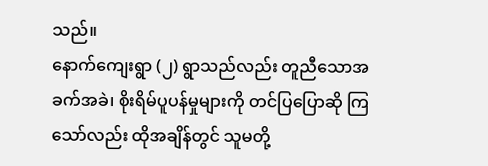သည်။
နောက်ကျေးရွာ (၂) ရွာသည်လည်း တူညီသောအခက်အခဲ၊ စိုးရိမ်ပူပန်မှုများကို တင်ပြပြောဆို ကြသော်လည်း ထိုအချိန်တွင် သူမတို့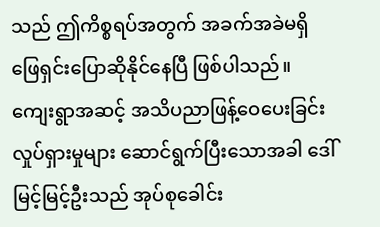သည် ဤကိစ္စရပ်အတွက် အခက်အခဲမရှိ ဖြေရှင်းပြောဆိုနိုင်နေပြီ ဖြစ်ပါသည်။
ကျေးရွာအဆင့် အသိပညာဖြန့်ဝေပေးခြင်းလှုပ်ရှားမှုများ ဆောင်ရွက်ပြီးသောအခါ ဒေါ်မြင့်မြင့်ဦးသည် အုပ်စုခေါင်း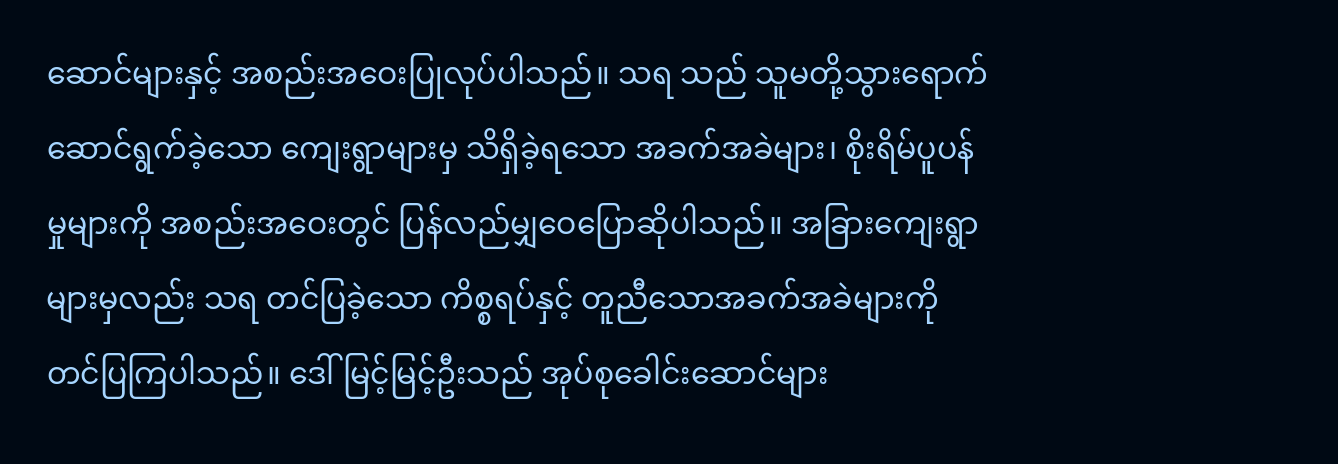ဆောင်များနှင့် အစည်းအဝေးပြုလုပ်ပါသည်။ သရ သည် သူမတို့သွားရောက်ဆောင်ရွက်ခဲ့သော ကျေးရွာများမှ သိရှိခဲ့ရသော အခက်အခဲများ၊ စိုးရိမ်ပူပန်မှုများကို အစည်းအဝေးတွင် ပြန်လည်မျှဝေပြောဆိုပါသည်။ အခြားကျေးရွာများမှလည်း သရ တင်ပြခဲ့သော ကိစ္စရပ်နှင့် တူညီသောအခက်အခဲများကို တင်ပြကြပါသည်။ ဒေါ်မြင့်မြင့်ဦးသည် အုပ်စုခေါင်းဆောင်များ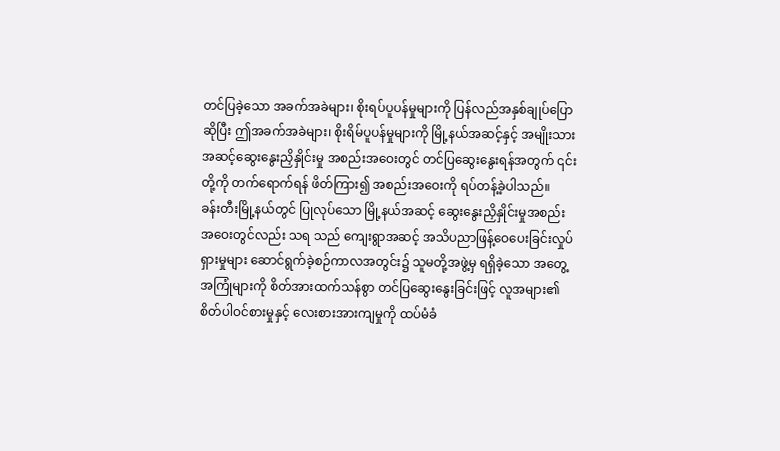တင်ပြခဲ့သော အခက်အခဲများ၊ စိုးရပ်ပူပန်မှုများကို ပြန်လည်အနှစ်ချုပ်ပြောဆိုပြီး ဤအခက်အခဲများ၊ စိုးရိမ်ပူပန်မှုများကို မြို့နယ်အဆင့်နှင့် အမျိုးသားအဆင့်ဆွေးနွေးညှိနှိုင်းမှု အစည်းအဝေးတွင် တင်ပြဆွေးနွေးရန်အတွက် ၎င်းတို့ကို တက်ရောက်ရန် ဖိတ်ကြား၍ အစည်းအဝေးကို ရပ်တန့်ခဲ့ပါသည်။
ခန်းတီးမြို့နယ်တွင် ပြုလုပ်သော မြို့နယ်အဆင့် ဆွေးနွေးညှိနှိုင်းမှုအစည်းအဝေးတွင်လည်း သရ သည် ကျေးရွာအဆင့် အသိပညာဖြန့်ဝေပေးခြင်းလှုပ်ရှားမှုများ ဆောင်ရွက်ခဲ့စဉ်ကာလအတွင်း၌ သူမတို့အဖွဲ့မှ ရရှိခဲ့သော အတွေ့အကြုံများကို စိတ်အားထက်သန်စွာ တင်ပြဆွေးနွေးခြင်းဖြင့် လူအများ၏ စိတ်ပါဝင်စားမှုနှင့် လေးစားအားကျမှုကို ထပ်မံခံ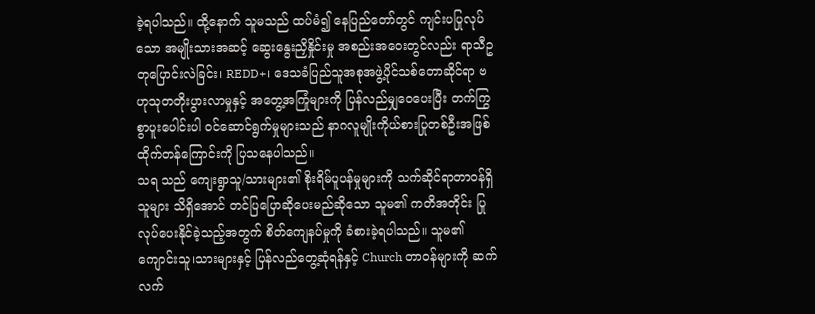ခဲ့ရပါသည်။ ထို့နောက် သူမသည် ထပ်မံ၍ နေပြည်တော်တွင် ကျင်းပပြုလုပ်သော အမျိုးသားအဆင့် ဆွေးနွေးညှိနှိုင်းမှု အစည်းအဝေးတွင်လည်း ရာသီဥတုပြောင်းလဲခြင်း၊ REDD+၊ ဒေသခံပြည်သူအစုအဖွဲ့ပိုင်သစ်တောဆိုင်ရာ ဗဟုသုတတိုးပွားလာမှုနှင့် အတွေ့အကြုံများကို ပြန်လည်မျှဝေပေးပြီး တက်ကြွစွာပူးပေါင်းပါ ဝင်ဆောင်ရွက်မှုများသည် နာဂလူမျိုးကိုယ်စားပြုတစ်ဦးအဖြစ် ထိုက်တန်ကြောင်းကို ပြသနေပါသည်။
သရ သည် ကျေးရွာသူ/သားများ၏ စိုးရိမ်ပူပန်မှုများကို သက်ဆိုင်ရာတာဝန်ရှိသူများ သိရှိအောင် တင်ပြပြောဆိုပေးမည်ဆိုသော သူမ၏ ကတိအတိုင်း ပြုလုပ်ပေးနိုင်ခဲ့သည့်အတွက် စိတ်ကျေနပ်မှုကို ခံစားခဲ့ရပါသည်။ သူမ၏ ကျောင်းသူ၊သားများနှင့် ပြန်လည်တွေ့ဆုံရန်နှင့် Church တာဝန်များကို ဆက်လက်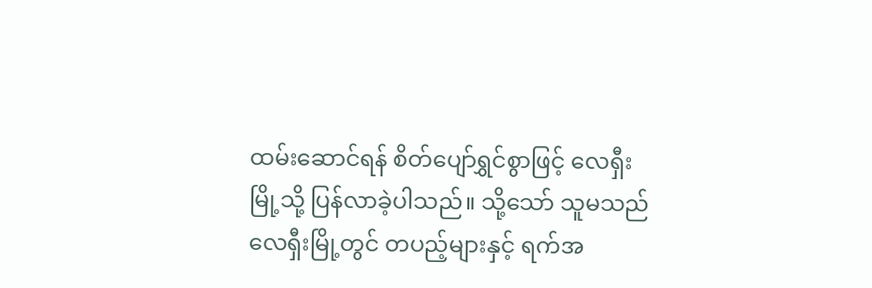ထမ်းဆောင်ရန် စိတ်ပျော်ရွှင်စွာဖြင့် လေရှီးမြို့သို့ ပြန်လာခဲ့ပါသည်။ သို့သော် သူမသည် လေရှီးမြို့တွင် တပည့်များနှင့် ရက်အ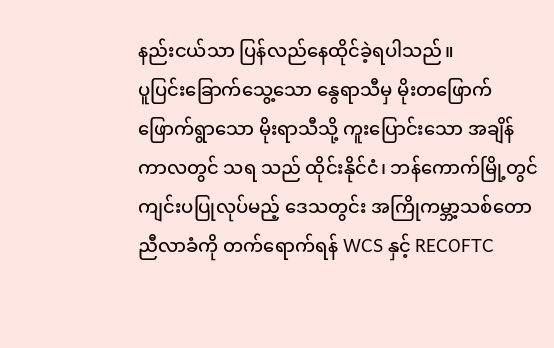နည်းငယ်သာ ပြန်လည်နေထိုင်ခဲ့ရပါသည်။
ပူပြင်းခြောက်သွေ့သော နွေရာသီမှ မိုးတဖြောက်ဖြောက်ရွာသော မိုးရာသီသို့ ကူးပြောင်းသော အချိန်ကာလတွင် သရ သည် ထိုင်းနိုင်ငံ၊ ဘန်ကောက်မြို့တွင် ကျင်းပပြုလုပ်မည့် ဒေသတွင်း အကြိုကမ္ဘာ့သစ်တောညီလာခံကို တက်ရောက်ရန် WCS နှင့် RECOFTC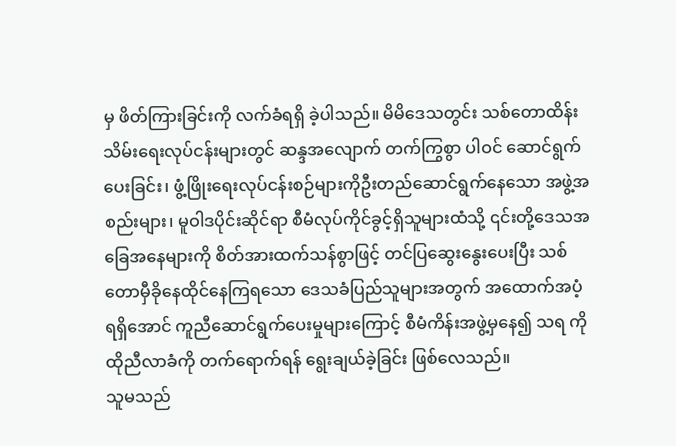မှ ဖိတ်ကြားခြင်းကို လက်ခံရရှိ ခဲ့ပါသည်။ မိမိဒေသတွင်း သစ်တောထိန်းသိမ်းရေးလုပ်ငန်းများတွင် ဆန္ဒအလျောက် တက်ကြွစွာ ပါဝင် ဆောင်ရွက်ပေးခြင်း၊ ဖွံ့ဖြိုးရေးလုပ်ငန်းစဉ်များကိုဦးတည်ဆောင်ရွက်နေသော အဖွဲ့အစည်းများ၊ မူဝါဒပိုင်းဆိုင်ရာ စီမံလုပ်ကိုင်ခွင့်ရှိသူများထံသို့ ၎င်းတို့ဒေသအခြေအနေများကို စိတ်အားထက်သန်စွာဖြင့် တင်ပြဆွေးနွေးပေးပြီး သစ်တောမှီခိုနေထိုင်နေကြရသော ဒေသခံပြည်သူများအတွက် အထောက်အပံ့ ရရှိအောင် ကူညီဆောင်ရွက်ပေးမှုများကြောင့် စီမံကိန်းအဖွဲ့မှနေ၍ သရ ကို ထိုညီလာခံကို တက်ရောက်ရန် ရွေးချယ်ခဲ့ခြင်း ဖြစ်လေသည်။
သူမသည်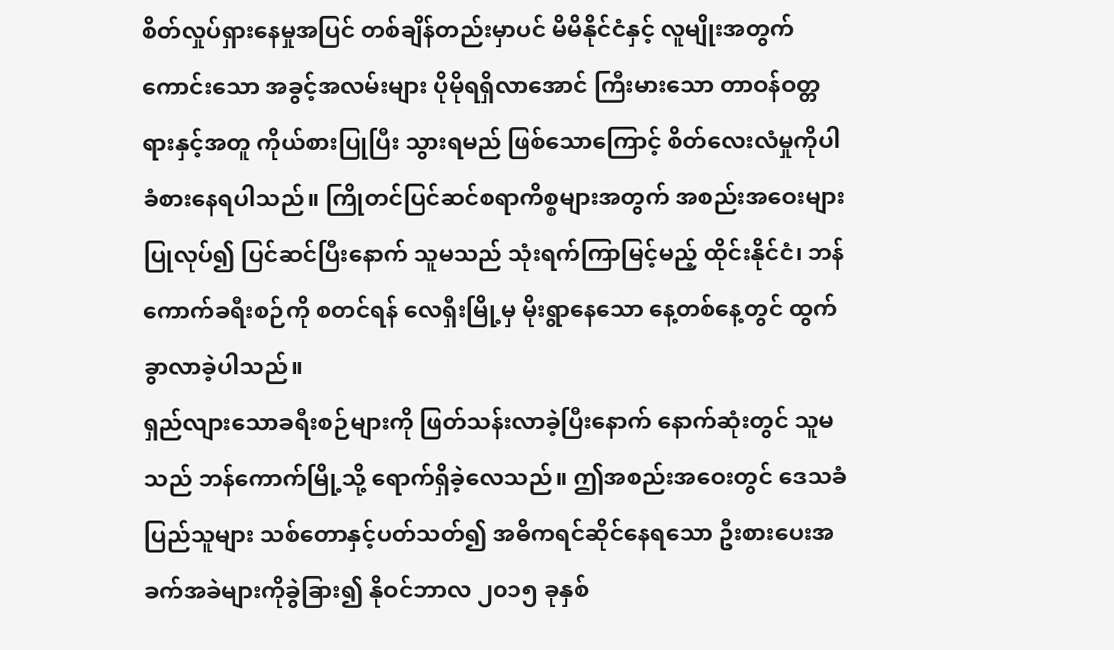စိတ်လှုပ်ရှားနေမှုအပြင် တစ်ချိန်တည်းမှာပင် မိမိနိုင်ငံနှင့် လူမျိုးအတွက် ကောင်းသော အခွင့်အလမ်းများ ပိုမိုရရှိလာအောင် ကြီးမားသော တာဝန်ဝတ္တရားနှင့်အတူ ကိုယ်စားပြုပြီး သွားရမည် ဖြစ်သောကြောင့် စိတ်လေးလံမှုကိုပါ ခံစားနေရပါသည်။ ကြိုတင်ပြင်ဆင်စရာကိစ္စများအတွက် အစည်းအဝေးများပြုလုပ်၍ ပြင်ဆင်ပြီးနောက် သူမသည် သုံးရက်ကြာမြင့်မည့် ထိုင်းနိုင်ငံ၊ ဘန်ကောက်ခရီးစဉ်ကို စတင်ရန် လေရှီးမြို့မှ မိုးရွာနေသော နေ့တစ်နေ့တွင် ထွက်ခွာလာခဲ့ပါသည်။
ရှည်လျားသောခရီးစဉ်များကို ဖြတ်သန်းလာခဲ့ပြီးနောက် နောက်ဆုံးတွင် သူမသည် ဘန်ကောက်မြို့သို့ ရောက်ရှိခဲ့လေသည်။ ဤအစည်းအဝေးတွင် ဒေသခံပြည်သူများ သစ်တောနှင့်ပတ်သတ်၍ အဓိကရင်ဆိုင်နေရသော ဦးစားပေးအခက်အခဲများကိုခွဲခြား၍ နိုဝင်ဘာလ ၂၀၁၅ ခုနှစ်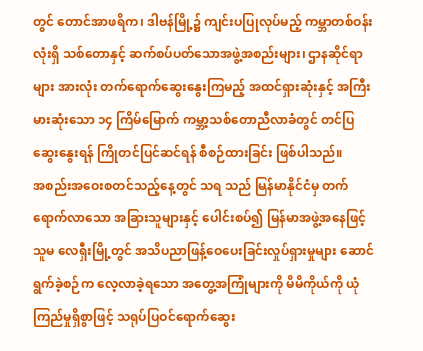တွင် တောင်အာဖရိက၊ ဒါဗန်မြို့၌ ကျင်းပပြုလုပ်မည့် ကမ္ဘာတစ်ဝန်းလုံးရှိ သစ်တောနှင့် ဆက်စပ်ပတ်သောအဖွဲ့အစည်းများ၊ ဌာနဆိုင်ရာများ အားလုံး တက်ရောက်ဆွေးနွေးကြမည့် အထင်ရှားဆုံးနှင့် အကြီးမားဆုံးသော ၁၄ ကြိမ်မြောက် ကမ္ဘာ့သစ်တောညီလာခံတွင် တင်ပြဆွေးနွေးရန် ကြိုတင်ပြင်ဆင်ရန် စီစဉ်ထားခြင်း ဖြစ်ပါသည်။
အစည်းအဝေးစတင်သည့်နေ့တွင် သရ သည် မြန်မာနိုင်ငံမှ တက်ရောက်လာသော အခြားသူများနှင့် ပေါင်းစပ်၍ မြန်မာအဖွဲ့အနေဖြင့် သူမ လေရှီးမြို့တွင် အသိပညာဖြန့်ဝေပေးခြင်းလှုပ်ရှားမှုများ ဆောင်ရွက်ခဲ့စဉ်က လေ့လာခဲ့ရသော အတွေ့အကြုံများကို မိမိကိုယ်ကို ယုံကြည်မှုရှိစွာဖြင့် သရုပ်ပြဝင်ရောက်ဆွေး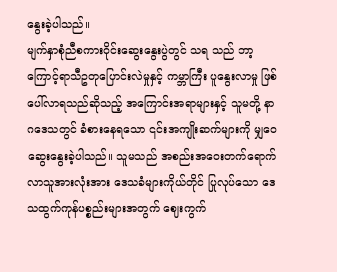နွေးခဲ့ပါသည်။
မျက်နှာစုံညီစကားဝိုင်းဆွေးနွေးပွဲတွင် သရ သည် ဘာ့ကြောင့်ရာသီဥတုပြောင်းလဲမှုနှင့် ကမ္ဘာကြီး ပူနွေးလာမှု ဖြစ်ပေါ်လာရသည်ဆိုသည့် အကြောင်းအရာများနှင့် သူမတို့ နာဂဒေသတွင် ခံစားနေရသော ၎င်းအကျိုးဆက်များကို မျှဝေဆွေးနွေးခဲ့ပါသည်။ သူမသည် အစည်းအဝေးတက်ရောက်လာသူအားလုံးအား ဒေသခံများကိုယ်တိုင် ပြုလုပ်သော ဒေသထွက်ကုန်ပစ္စည်းများအတွက် ဈေးကွက်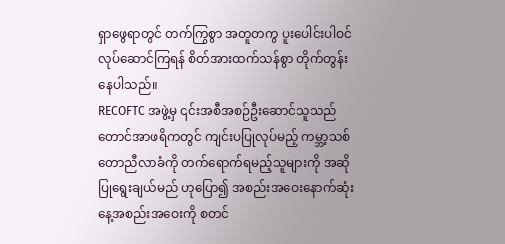ရှာဖွေရာတွင် တက်ကြွစွာ အတူတကွ ပူးပေါင်းပါဝင်လုပ်ဆောင်ကြရန် စိတ်အားထက်သန်စွာ တိုက်တွန်းနေပါသည်။
RECOFTC အဖွဲ့မှ ၎င်းအစီအစဉ်ဦးဆောင်သူသည် တောင်အာဖရိကတွင် ကျင်းပပြုလုပ်မည့် ကမ္ဘာ့သစ်တောညီလာခံကို တက်ရောက်ရမည့်သူများကို အဆိုပြုရွေးချယ်မည် ဟုပြော၍ အစည်းအဝေးနောက်ဆုံးနေ့အစည်းအဝေးကို စတင်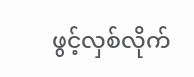ဖွင့်လှစ်လိုက်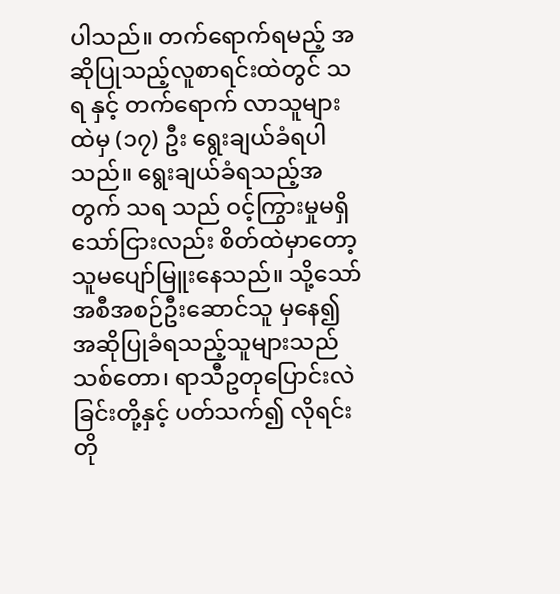ပါသည်။ တက်ရောက်ရမည့် အဆိုပြုသည့်လူစာရင်းထဲတွင် သရ နှင့် တက်ရောက် လာသူများထဲမှ (၁၇) ဦး ရွေးချယ်ခံရပါသည်။ ရွေးချယ်ခံရသည့်အတွက် သရ သည် ဝင့်ကြွားမှုမရှိသော်ငြားလည်း စိတ်ထဲမှာတော့ သူမပျော်မြူးနေသည်။ သို့သော် အစီအစဉ်ဦးဆောင်သူ မှနေ၍ အဆိုပြုခံရသည့်သူများသည် သစ်တော၊ ရာသီဥတုပြောင်းလဲခြင်းတို့နှင့် ပတ်သက်၍ လိုရင်းတို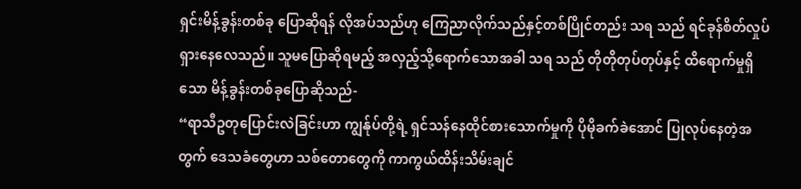ရှင်းမိန့်ခွန်းတစ်ခု ပြောဆိုရန် လိုအပ်သည်ဟု ကြေညာလိုက်သည်နှင့်တစ်ပြိုင်တည်း သရ သည် ရင်ခုန်စိတ်လှုပ်ရှားနေလေသည်။ သူမပြောဆိုရမည့် အလှည့်သို့ရောက်သောအခါ သရ သည် တိုတိုတုပ်တုပ်နှင့် ထိရောက်မှုရှိသော မိန့်ခွန်းတစ်ခုပြောဆိုသည်-
“ရာသီဥတုပြောင်းလဲခြင်းဟာ ကျွန်ုပ်တို့ရဲ့ ရှင်သန်နေထိုင်စားသောက်မှုကို ပိုမိုခက်ခဲအောင် ပြုလုပ်နေတဲ့အတွက် ဒေသခံတွေဟာ သစ်တောတွေကို ကာကွယ်ထိန်းသိမ်းချင်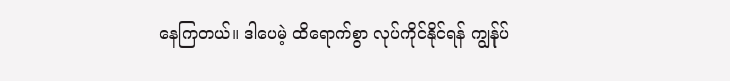နေကြတယ်။ ဒါပေမဲ့ ထိရောက်စွာ လုပ်ကိုင်နိုင်ရန် ကျွန်ုပ်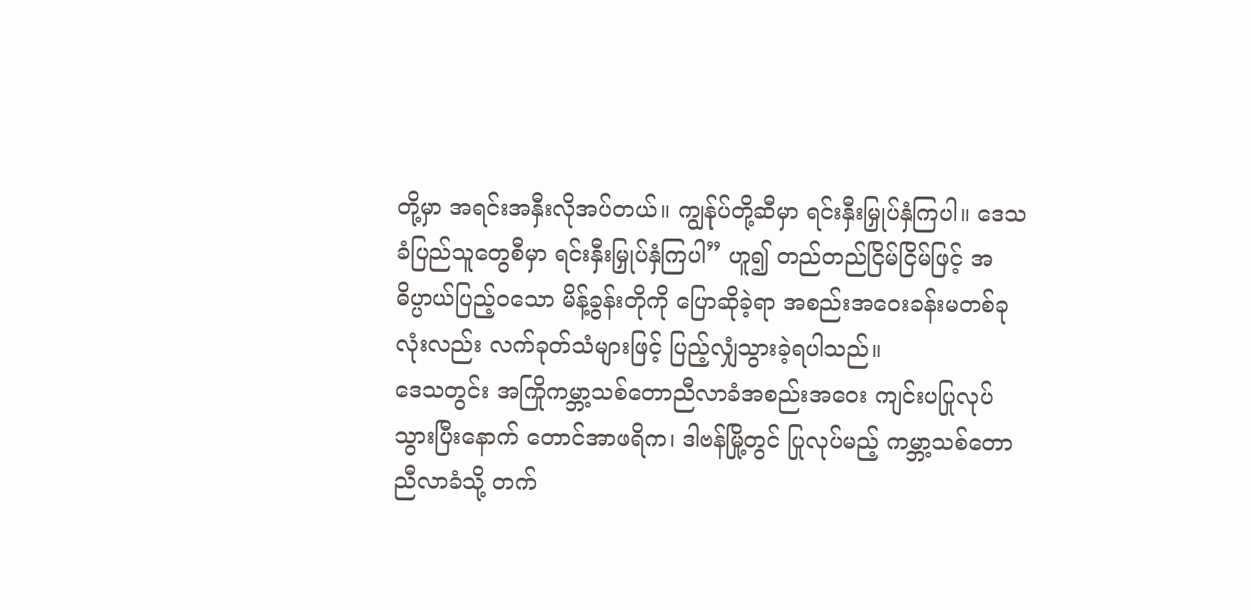တို့မှာ အရင်းအနှီးလိုအပ်တယ်။ ကျွန်ုပ်တို့ဆီမှာ ရင်းနှီးမြှုပ်နှံကြပါ။ ဒေသခံပြည်သူတွေစီမှာ ရင်းနှီးမြှုပ်နှံကြပါ” ဟူ၍ တည်တည်ငြိမ်ငြိမ်ဖြင့် အဓိပ္ပာယ်ပြည့်ဝသော မိန့်ခွန်းတိုကို ပြောဆိုခဲ့ရာ အစည်းအဝေးခန်းမတစ်ခုလုံးလည်း လက်ခုတ်သံများဖြင့် ပြည့်လျှံသွားခဲ့ရပါသည်။
ဒေသတွင်း အကြိုကမ္ဘာ့သစ်တောညီလာခံအစည်းအဝေး ကျင်းပပြုလုပ်သွားပြီးနောက် တောင်အာဖရိက၊ ဒါဗန်မြို့တွင် ပြုလုပ်မည့် ကမ္ဘာ့သစ်တောညီလာခံသို့ တက်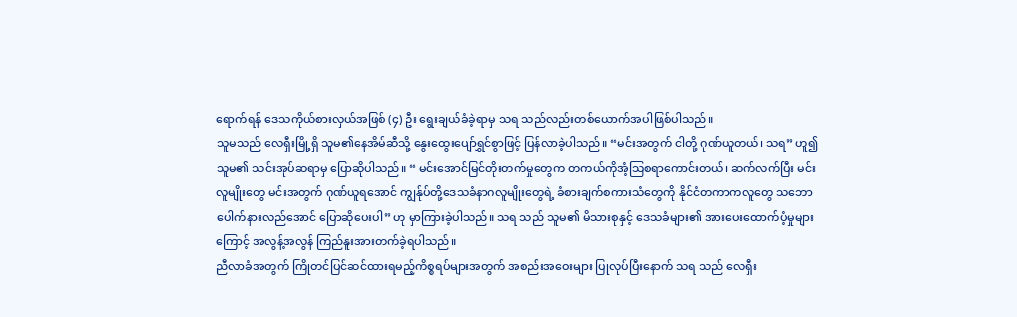ရောက်ရန် ဒေသကိုယ်စားလှယ်အဖြစ် (၄) ဦး ရွေးချယ်ခံခဲ့ရာမှ သရ သည်လည်းတစ်ယောက်အပါဖြစ်ပါသည်။
သူမသည် လေရှီးမြို့ရှိ သူမ၏နေအိမ်ဆီသို့ နွေးထွေးပျော်ရွှင်စွာဖြင့် ပြန်လာခဲ့ပါသည်။ “မင်းအတွက် ငါတို့ ဂုဏ်ယူတယ်၊ သရ” ဟူ၍ သူမ၏ သင်းအုပ်ဆရာမှ ပြောဆိုပါသည်။ “ မင်းအောင်မြင်တိုးတက်မှုတွေက တကယ်ကိုအံ့သြစရာကောင်းတယ်၊ ဆက်လက်ပြီး မင်းလူမျိုးတွေ မင်းအတွက် ဂုဏ်ယူရအောင် ကျွန်ုပ်တို့ဒေသခံနာဂလူမျိုးတွေရဲ့ ခံစားချက်စကားသံတွေကို နိုင်ငံတကာကလူတွေ သဘောပေါက်နားလည်အောင် ပြောဆိုပေးပါ” ဟု မှာကြားခဲ့ပါသည်။ သရ သည် သူမ၏ မိသားစုနှင့် ဒေသခံများ၏ အားပေးထောက်ပံ့မှုများကြောင့် အလွန့်အလွန် ကြည်နူးအားတက်ခဲ့ရပါသည်။
ညီလာခံအတွက် ကြိုတင်ပြင်ဆင်ထားရမည့်ကိစ္စရပ်များအတွက် အစည်းအဝေးများ ပြုလုပ်ပြီးနောက် သရ သည် လေရှီး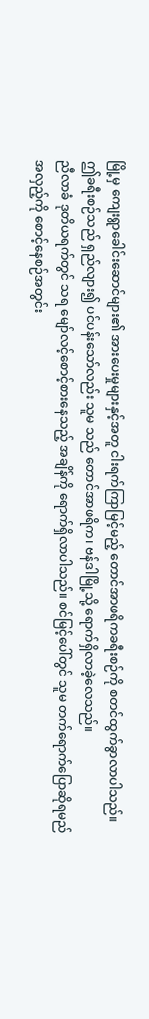မြို့မှ ကျေးရွာခေါင်းဆောင်များ၏ အားပေးမှုများနှင့်အတူ ငါးရက်ကြာမြင့်မည့် တောင်အာဖရိကခရီးစဉ်ကို စတင်ထွက်ခွာလာပါသည်။ ဤခရီးစဉ်သည် ရှည်လျား၍ ပင်ပန်းသော်လည်း သူမ သည် တောင်အာဖရိက၊ ဗန်ဒါမြို့သို့ ရောက်ရှိလာခဲ့လေသည်။
ညီလာခံ ဒုတိယရက်တွင် သရ မျော်လင့်စောင့်စားနေသည့် အချိန်ကို ရောက်ရှိလာပါသည်။ စင်မြင့်ပေါ်တွင် သူမ တက်ရောက်ပြောဆိုရမည်အလှည့်ကို စောင့်နေစဉ်အတွင်း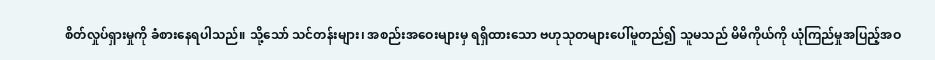စိတ်လှုပ်ရှားမှုကို ခံစားနေရပါသည်။ သို့သော် သင်တန်းများ၊ အစည်းအဝေးများမှ ရရှိထားသော ဗဟုသုတများပေါ်မူတည်၍ သူမသည် မိမိကိုယ်ကို ယုံကြည်မှုအပြည့်အဝ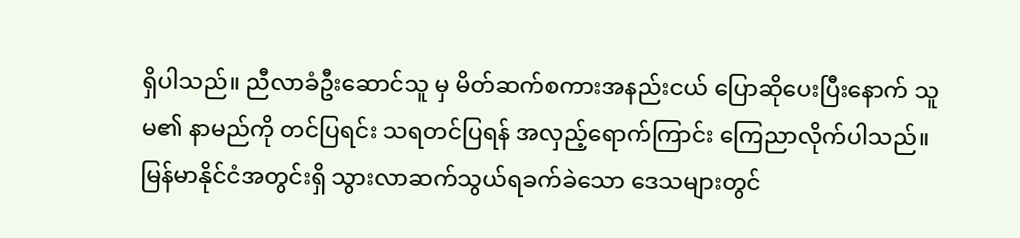ရှိပါသည်။ ညီလာခံဦးဆောင်သူ မှ မိတ်ဆက်စကားအနည်းငယ် ပြောဆိုပေးပြီးနောက် သူမ၏ နာမည်ကို တင်ပြရင်း သရတင်ပြရန် အလှည့်ရောက်ကြာင်း ကြေညာလိုက်ပါသည်။
မြန်မာနိုင်ငံအတွင်းရှိ သွားလာဆက်သွယ်ရခက်ခဲသော ဒေသများတွင်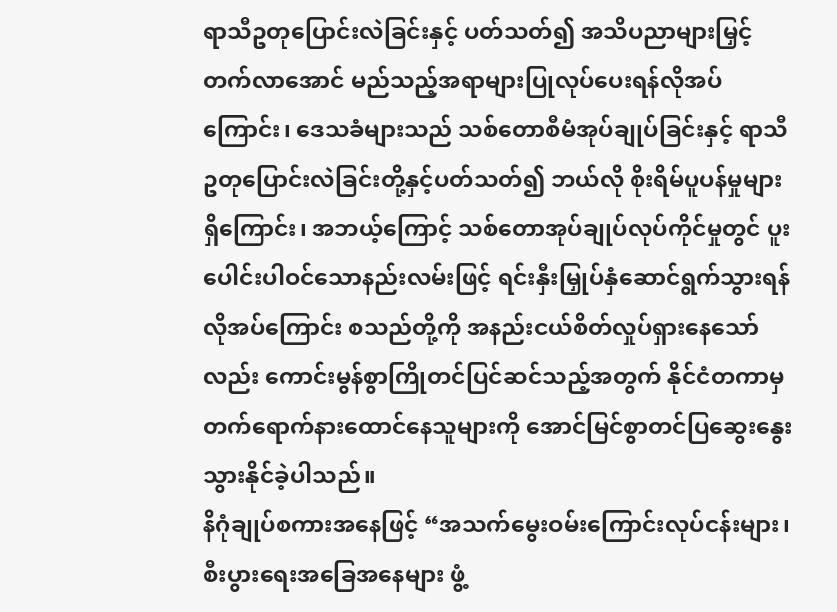ရာသီဥတုပြောင်းလဲခြင်းနှင့် ပတ်သတ်၍ အသိပညာများမြှင့်တက်လာအောင် မည်သည့်အရာများပြုလုပ်ပေးရန်လိုအပ်ကြောင်း၊ ဒေသခံများသည် သစ်တောစီမံအုပ်ချုပ်ခြင်းနှင့် ရာသီဥတုပြောင်းလဲခြင်းတို့နှင့်ပတ်သတ်၍ ဘယ်လို စိုးရိမ်ပူပန်မှုများရှိကြောင်း၊ အဘယ့်ကြောင့် သစ်တောအုပ်ချုပ်လုပ်ကိုင်မှုတွင် ပူးပေါင်းပါဝင်သောနည်းလမ်းဖြင့် ရင်းနှီးမြှုပ်နှံဆောင်ရွက်သွားရန်လိုအပ်ကြောင်း စသည်တို့ကို အနည်းငယ်စိတ်လှုပ်ရှားနေသော်လည်း ကောင်းမွန်စွာကြိုတင်ပြင်ဆင်သည့်အတွက် နိုင်ငံတကာမှ တက်ရောက်နားထောင်နေသူများကို အောင်မြင်စွာတင်ပြဆွေးနွေး သွားနိုင်ခဲ့ပါသည်။
နိဂုံချုပ်စကားအနေဖြင့် “အသက်မွေးဝမ်းကြောင်းလုပ်ငန်းများ၊ စီးပွားရေးအခြေအနေများ ဖွံ့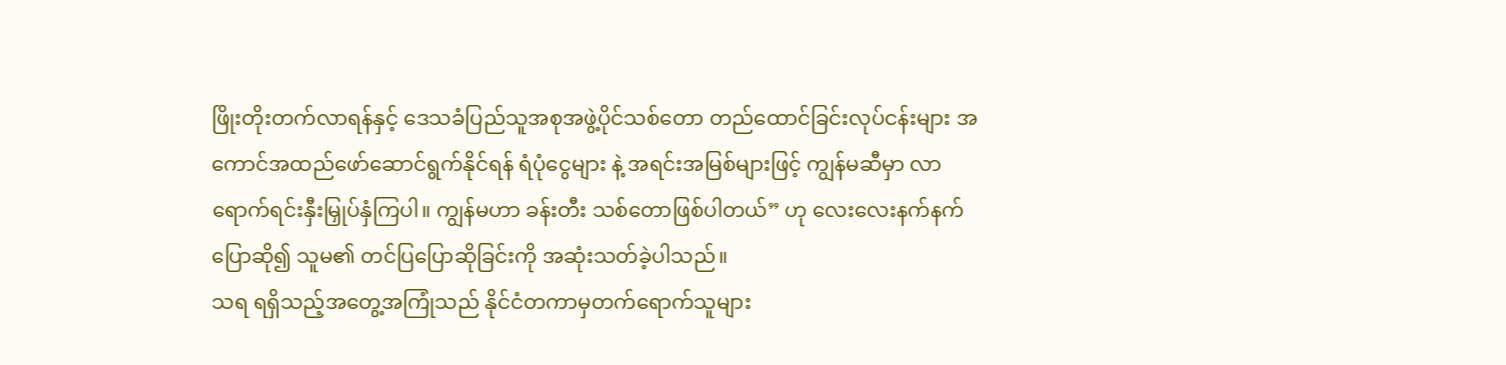ဖြိုးတိုးတက်လာရန်နှင့် ဒေသခံပြည်သူအစုအဖွဲ့ပိုင်သစ်တော တည်ထောင်ခြင်းလုပ်ငန်းများ အကောင်အထည်ဖော်ဆောင်ရွက်နိုင်ရန် ရံပုံငွေများ နဲ့ အရင်းအမြစ်များဖြင့် ကျွန်မဆီမှာ လာရောက်ရင်းနှီးမြှုပ်နှံကြပါ။ ကျွန်မဟာ ခန်းတီး သစ်တောဖြစ်ပါတယ်” ဟု လေးလေးနက်နက်ပြောဆို၍ သူမ၏ တင်ပြပြောဆိုခြင်းကို အဆုံးသတ်ခဲ့ပါသည်။
သရ ရရှိသည့်အတွေ့အကြုံသည် နိုင်ငံတကာမှတက်ရောက်သူများ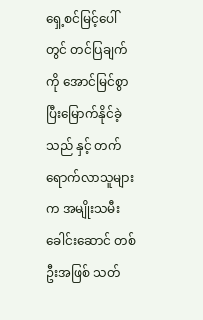ရှေ့စင်မြင့်ပေါ်တွင် တင်ပြချက်ကို အောင်မြင်စွာပြီးမြောက်နိုင်ခဲ့သည် နှင့် တက်ရောက်လာသူများက အမျိုးသမီးခေါင်းဆောင် တစ်ဦးအဖြစ် သတ်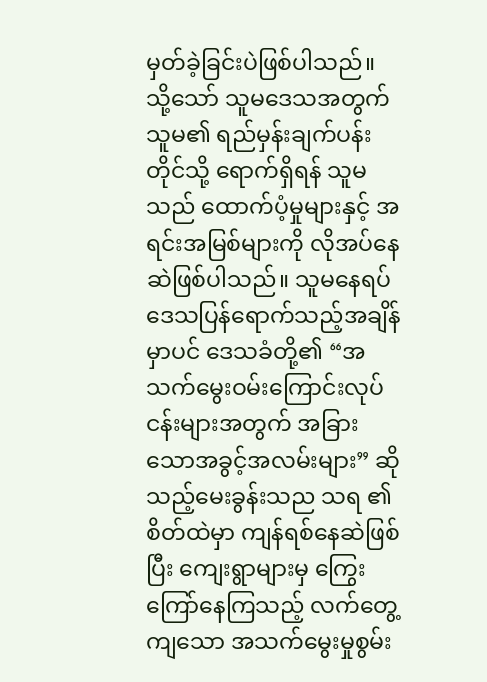မှတ်ခဲ့ခြင်းပဲဖြစ်ပါသည်။ သို့သော် သူမဒေသအတွက် သူမ၏ ရည်မှန်းချက်ပန်းတိုင်သို့ ရောက်ရှိရန် သူမသည် ထောက်ပံ့မှုများနှင့် အရင်းအမြစ်များကို လိုအပ်နေဆဲဖြစ်ပါသည်။ သူမနေရပ်ဒေသပြန်ရောက်သည့်အချိန်မှာပင် ဒေသခံတို့၏ “အသက်မွေးဝမ်းကြောင်းလုပ်ငန်းများအတွက် အခြားသောအခွင့်အလမ်းများ” ဆိုသည့်မေးခွန်းသည သရ ၏ စိတ်ထဲမှာ ကျန်ရစ်နေဆဲဖြစ်ပြီး ကျေးရွာများမှ ကြွေးကြော်နေကြသည့် လက်တွေ့ကျသော အသက်မွေးမှုစွမ်း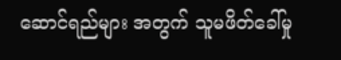ဆောင်ရည်များ အတွက် သူမဖိတ်ခေါ်မှု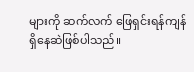များကို ဆက်လက် ဖြေရှင်းရန်ကျန်ရှိနေဆဲဖြစ်ပါသည်။